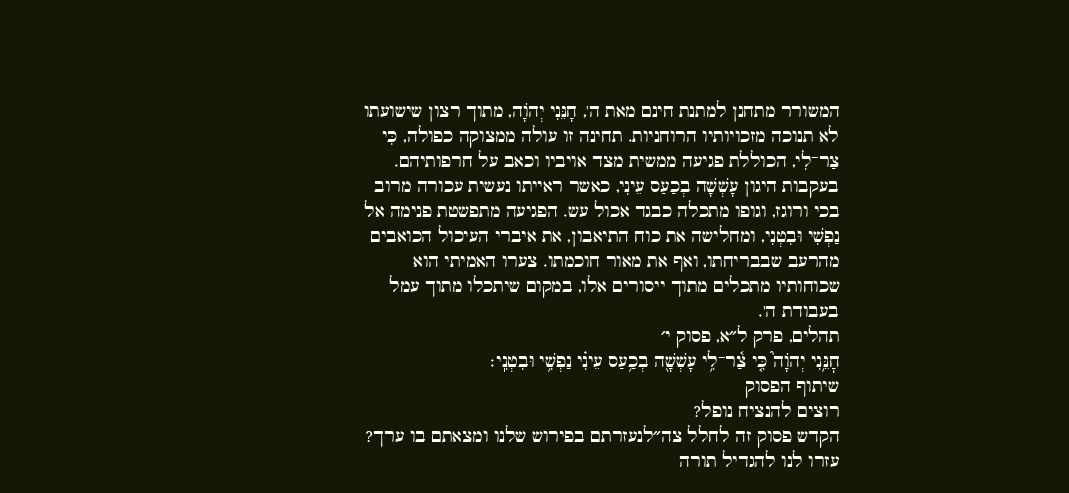המשורר מתחנן למתנת חינם מאת ה', חָנֵּנִי יְהֹוָה, מתוך רצון שישועתו לא תנוכה מזכויותיו הרוחניות. תחינה זו עולה ממצוקה כפולה, כִּי צַר־לִי, הכוללת פגיעה ממשית מצד אויביו וכאב על חרפותיהם. בעקבות היגון עָשְׁשָׁה בְכַעַס עֵינִי, כאשר ראייתו נעשית עכורה מרוב בכי ורוגז, וגופו מתכלה כבגד אכול עש. הפגיעה מתפשטת פנימה אל נַפְשִׁי וּבִטְנִי, ומחלישה את כוח התיאבון, את איברי העיכול הכואבים מהרעב שבבריחתו, ואף את מאור חוכמתו. צערו האמיתי הוא שכוחותיו מתכלים מתוך ייסורים אלו, במקום שיתכלו מתוך עמל בעבודת ה'.
תהלים, פרק ל״א, פסוק י׳
חׇנֵּ֥נִי יְהֹוָה֮ כִּ֤י צַ֫ר־לִ֥י עָשְׁשָׁ֖ה בְכַ֥עַס עֵינִ֗י נַפְשִׁ֥י וּבִטְנִֽי׃
שיתוף הפסוק
רוצים להנציח נופל?
הקדש פסוק זה לחלל צה״לנעזרתם בפירוש שלנו ומצאתם בו ערך?
עזרו לנו להגדיל תורה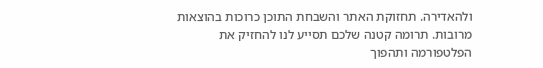ולהאדירה. תחזוקת האתר והשבחת התוכן כרוכות בהוצאות מרובות. תרומה קטנה שלכם תסייע לנו להחזיק את הפלטפורמה ותהפוך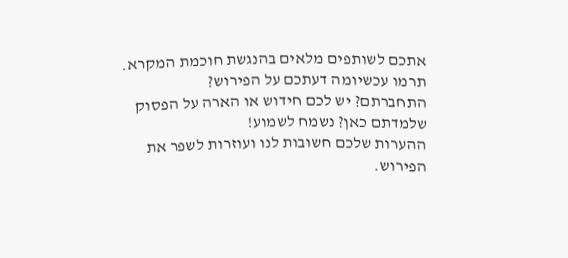אתכם לשותפים מלאים בהנגשת חוכמת המקרא.
תרמו עכשיומה דעתכם על הפירוש?
התחברתם? יש לכם חידוש או הארה על הפסוק שלמדתם כאן? נשמח לשמוע!
ההערות שלכם חשובות לנו ועוזרות לשפר את הפירוש.